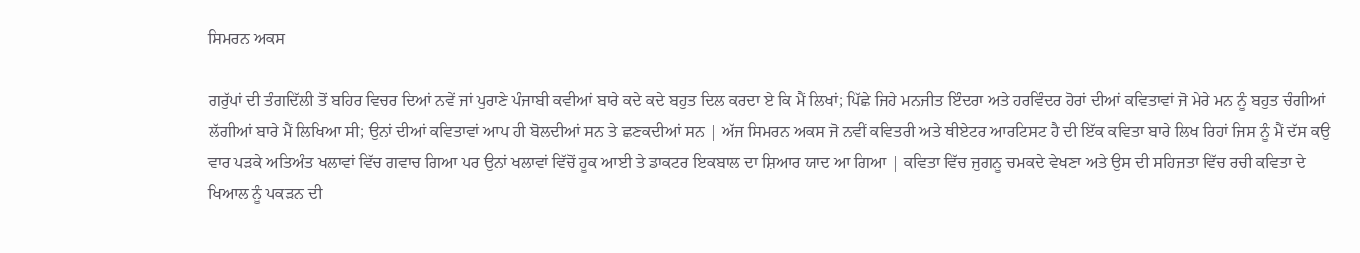ਸਿਮਰਨ ਅਕਸ

ਗਰੁੱਪਾਂ ਦੀ ਤੰਗਦਿੱਲੀ ਤੋਂ ਬਹਿਰ ਵਿਚਰ ਦਿਆਂ ਨਵੇਂ ਜਾਂ ਪੁਰਾਣੇ ਪੰਜਾਬੀ ਕਵੀਆਂ ਬਾਰੇ ਕਦੇ ਕਦੇ ਬਹੁਤ ਦਿਲ ਕਰਦਾ ਏ ਕਿ ਮੈਂ ਲਿਖਾਂ; ਪਿੱਛੇ ਜਿਹੇ ਮਨਜੀਤ ਇੰਦਰਾ ਅਤੇ ਹਰਵਿੰਦਰ ਹੋਰਾਂ ਦੀਆਂ ਕਵਿਤਾਵਾਂ ਜੋ ਮੇਰੇ ਮਨ ਨੂੰ ਬਹੁਤ ਚੰਗੀਆਂ ਲੱਗੀਆਂ ਬਾਰੇ ਮੈਂ ਲਿਖਿਆ ਸੀ; ਉਨਾਂ ਦੀਆਂ ਕਵਿਤਾਵਾਂ ਆਪ ਹੀ ਬੋਲਦੀਆਂ ਸਨ ਤੇ ਛਣਕਦੀਆਂ ਸਨ | ਅੱਜ ਸਿਮਰਨ ਅਕਸ ਜੋ ਨਵੀਂ ਕਵਿਤਰੀ ਅਤੇ ਥੀਏਟਰ ਆਰਟਿਸਟ ਹੈ ਦੀ ਇੱਕ ਕਵਿਤਾ ਬਾਰੇ ਲਿਖ ਰਿਹਾਂ ਜਿਸ ਨੂੰ ਮੈਂ ਦੱਸ ਕਉ ਵਾਰ ਪੜਕੇ ਅਤਿਅੰਤ ਖਲਾਵਾਂ ਵਿੱਚ ਗਵਾਚ ਗਿਆ ਪਰ ਉਨਾਂ ਖਲਾਵਾਂ ਵਿੱਚੋਂ ਹੂਕ ਆਈ ਤੇ ਡਾਕਟਰ ਇਕਬਾਲ ਦਾ ਸ਼ਿਆਰ ਯਾਦ ਆ ਗਿਆ | ਕਵਿਤਾ ਵਿੱਚ ਜੁਗਨੂ ਚਮਕਦੇ ਵੇਖਣਾ ਅਤੇ ਉਸ ਦੀ ਸਹਿਜਤਾ ਵਿੱਚ ਰਚੀ ਕਵਿਤਾ ਦੇ ਖਿਆਲ ਨੂੰ ਪਕੜਨ ਦੀ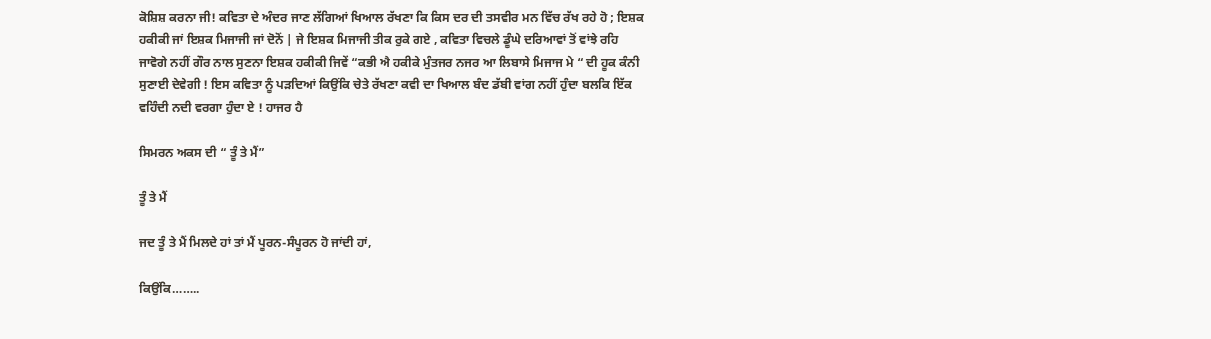ਕੋਸ਼ਿਸ਼ ਕਰਨਾ ਜੀ! ਕਵਿਤਾ ਦੇ ਅੰਦਰ ਜਾਣ ਲੱਗਿਆਂ ਖਿਆਲ ਰੱਖਣਾ ਕਿ ਕਿਸ ਦਰ ਦੀ ਤਸਵੀਰ ਮਨ ਵਿੱਚ ਰੱਖ ਰਹੇ ਹੋ ; ਇਸ਼ਕ ਹਕੀਕੀ ਜਾਂ ਇਸ਼ਕ ਮਿਜਾਜੀ ਜਾਂ ਦੋਨੋਂ | ਜੇ ਇਸ਼ਕ ਮਿਜਾਜੀ ਤੀਕ ਰੁਕੇ ਗਏ , ਕਵਿਤਾ ਵਿਚਲੇ ਡੂੰਘੇ ਦਰਿਆਵਾਂ ਤੋਂ ਵਾਂਝੇ ਰਹਿ ਜਾਵੋਗੇ ਨਹੀਂ ਗੌਰ ਨਾਲ ਸੁਣਨਾ ਇਸ਼ਕ ਹਕੀਕੀ ਜਿਵੇਂ “ਕਭੀ ਐ ਹਕੀਕੇ ਮੁੰਤਜਰ ਨਜਰ ਆ ਲਿਬਾਸੇ ਮਿਜਾਜ ਮੇ “ ਦੀ ਹੂਕ ਕੰਨੀ ਸੁਣਾਈ ਦੇਵੇਗੀ ! ਇਸ ਕਵਿਤਾ ਨੂੰ ਪੜਦਿਆਂ ਕਿਉਂਕਿ ਚੇਤੇ ਰੱਖਣਾ ਕਵੀ ਦਾ ਖਿਆਲ ਬੰਦ ਡੱਬੀ ਵਾਂਗ ਨਹੀਂ ਹੁੰਦਾ ਬਲਕਿ ਇੱਕ ਵਹਿੰਦੀ ਨਦੀ ਵਰਗਾ ਹੁੰਦਾ ਏ ! ਹਾਜਰ ਹੈ

ਸਿਮਰਨ ਅਕਸ ਦੀ “ ਤੂੰ ਤੇ ਮੈਂ”

ਤੂੰ ਤੇ ਮੈਂ

ਜਦ ਤੂੰ ਤੇ ਮੈਂ ਮਿਲਦੇ ਹਾਂ ਤਾਂ ਮੈਂ ਪੂਰਨ-ਸੰਪੂਰਨ ਹੋ ਜਾਂਦੀ ਹਾਂ,

ਕਿਉਂਕਿ……..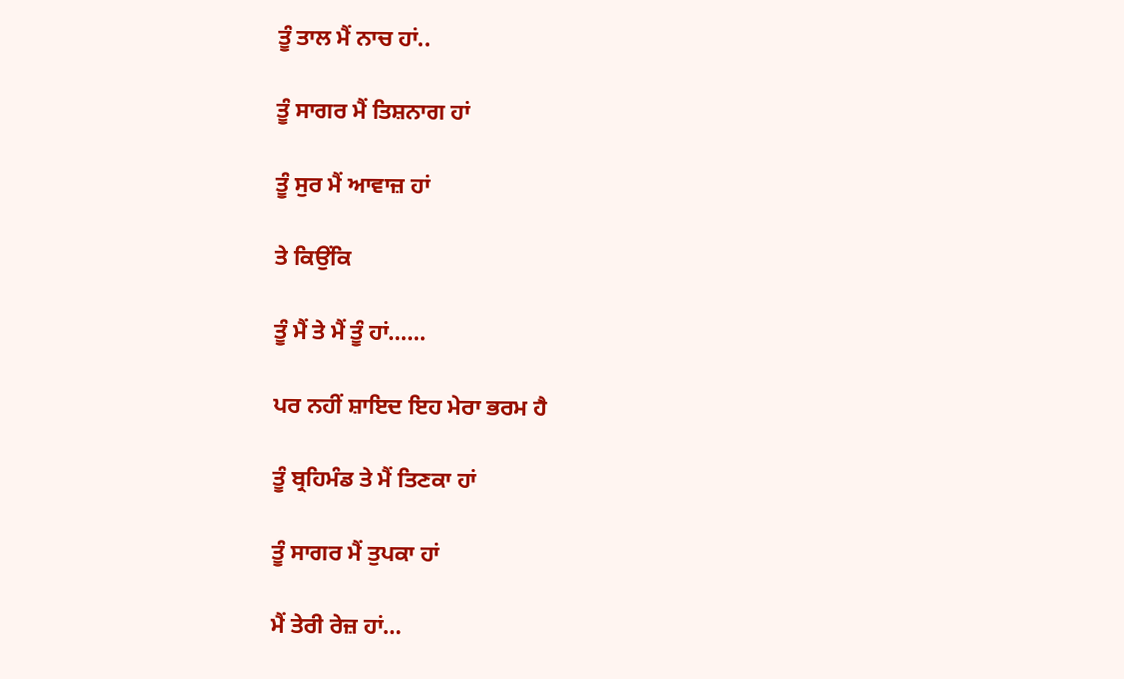ਤੂੰ ਤਾਲ ਮੈਂ ਨਾਚ ਹਾਂ..

ਤੂੰ ਸਾਗਰ ਮੈਂ ਤਿਸ਼ਨਾਗ ਹਾਂ

ਤੂੰ ਸੁਰ ਮੈਂ ਆਵਾਜ਼ ਹਾਂ

ਤੇ ਕਿਉਂਕਿ

ਤੂੰ ਮੈਂ ਤੇ ਮੈਂ ਤੂੰ ਹਾਂ……

ਪਰ ਨਹੀਂ ਸ਼ਾਇਦ ਇਹ ਮੇਰਾ ਭਰਮ ਹੈ

ਤੂੰ ਬ੍ਰਹਿਮੰਡ ਤੇ ਮੈਂ ਤਿਣਕਾ ਹਾਂ

ਤੂੰ ਸਾਗਰ ਮੈਂ ਤੁਪਕਾ ਹਾਂ

ਮੈਂ ਤੇਰੀ ਰੇਜ਼ ਹਾਂ…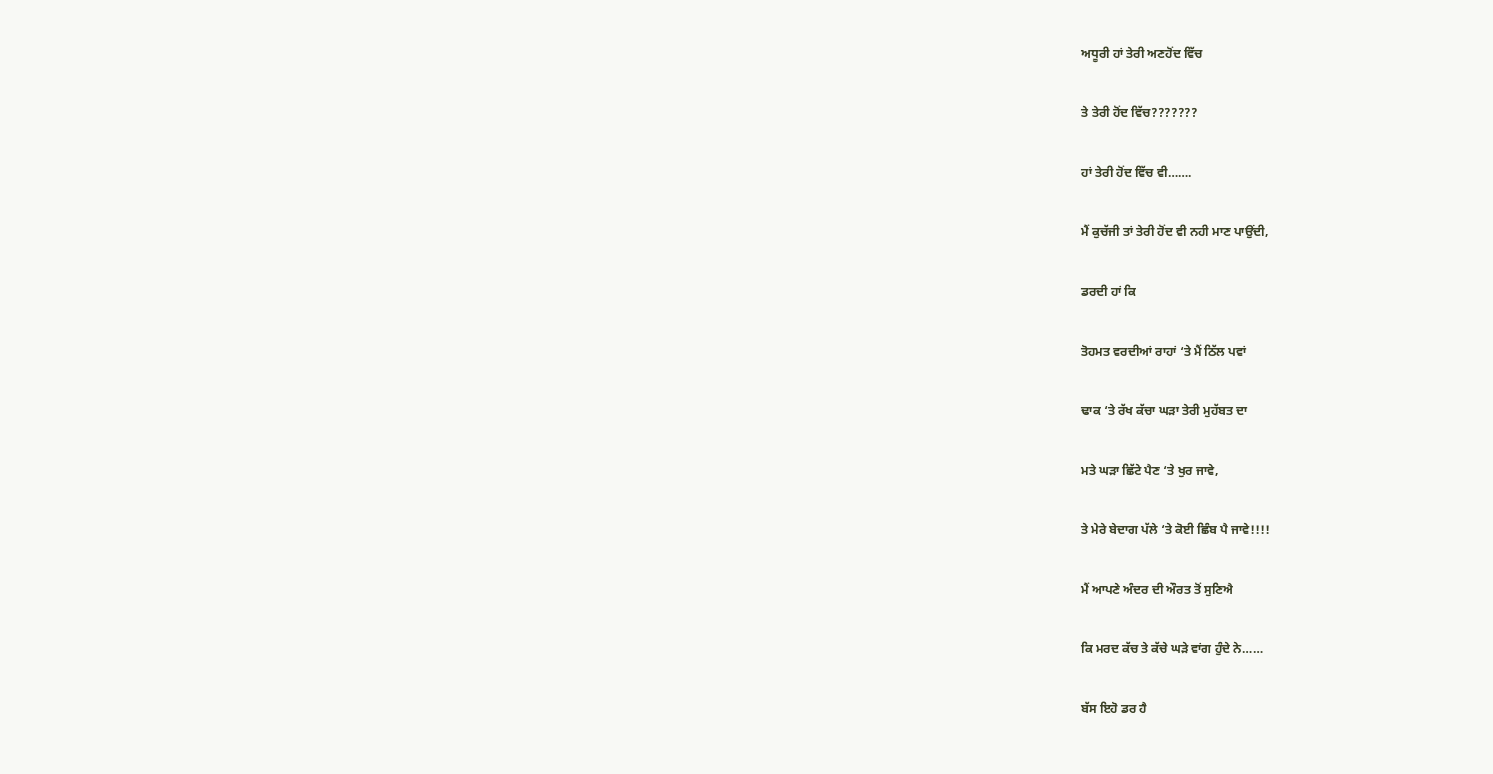ਅਧੂਰੀ ਹਾਂ ਤੇਰੀ ਅਣਹੋਂਦ ਵਿੱਚ

ਤੇ ਤੇਰੀ ਹੋਂਦ ਵਿੱਚ???????

ਹਾਂ ਤੇਰੀ ਹੋਂਦ ਵਿੱਚ ਵੀ…….

ਮੈਂ ਕੁਚੱਜੀ ਤਾਂ ਤੇਰੀ ਹੋਂਦ ਵੀ ਨਹੀ ਮਾਣ ਪਾਉਂਦੀ,

ਡਰਦੀ ਹਾਂ ਕਿ

ਤੋਹਮਤ ਵਰਦੀਆਂ ਰਾਹਾਂ ‘ਤੇ ਮੈਂ ਠਿੱਲ ਪਵਾਂ

ਢਾਕ ‘ਤੇ ਰੱਖ ਕੱਚਾ ਘੜਾ ਤੇਰੀ ਮੁਹੱਬਤ ਦਾ

ਮਤੇ ਘੜਾ ਛਿੱਟੇ ਪੈਣ ‘ਤੇ ਖੁਰ ਜਾਵੇ,

ਤੇ ਮੇਰੇ ਬੇਦਾਗ ਪੱਲੇ ‘ਤੇ ਕੋਈ ਛਿੰਬ ਪੈ ਜਾਵੇ!!!!

ਮੈਂ ਆਪਣੇ ਅੰਦਰ ਦੀ ਔਰਤ ਤੋਂ ਸੁਣਿਐ

ਕਿ ਮਰਦ ਕੱਚ ਤੇ ਕੱਚੇ ਘੜੇ ਵਾਂਗ ਹੁੰਦੇ ਨੇ……

ਬੱਸ ਇਹੋ ਡਰ ਹੈ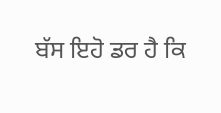ਬੱਸ ਇਹੋ ਡਰ ਹੈ ਕਿ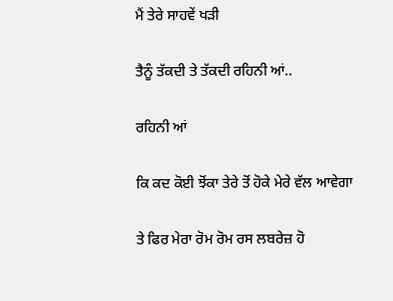ਮੈਂ ਤੇਰੇ ਸਾਹਵੇਂ ਖੜੀ

ਤੈਨੂੰ ਤੱਕਦੀ ਤੇ ਤੱਕਦੀ ਰਹਿਨੀ ਆਂ..

ਰਹਿਨੀ ਆਂ

ਕਿ ਕਦ ਕੋਈ ਝੋਂਕਾ ਤੇਰੇ ਤੋਂ ਹੋਕੇ ਮੇਰੇ ਵੱਲ ਆਵੇਗਾ

ਤੇ ਫਿਰ ਮੇਰਾ ਰੋਮ ਰੋਮ ਰਸ ਲਬਰੇਜ਼ ਹੋ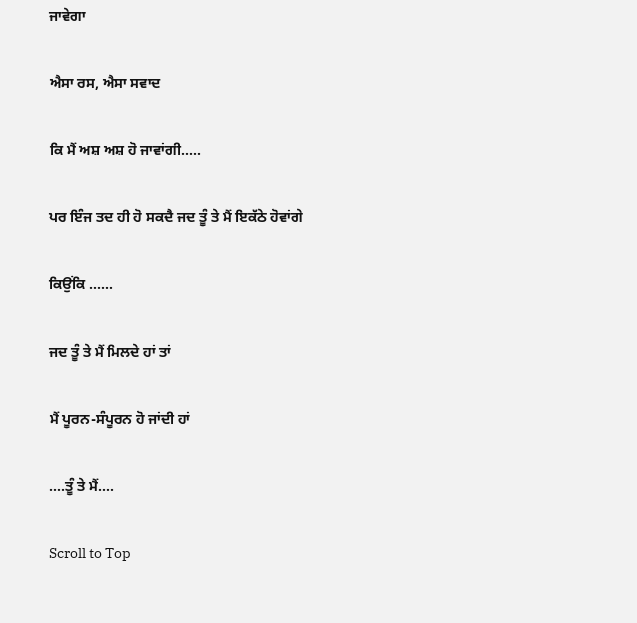ਜਾਵੇਗਾ

ਐਸਾ ਰਸ, ਐਸਾ ਸਵਾਦ

ਕਿ ਮੈਂ ਅਸ਼ ਅਸ਼ ਹੋ ਜਾਵਾਂਗੀ…..

ਪਰ ਇੰਜ ਤਦ ਹੀ ਹੋ ਸਕਦੈ ਜਦ ਤੂੰ ਤੇ ਮੈਂ ਇਕੱਠੇ ਹੋਵਾਂਗੇ

ਕਿਉਂਕਿ ……

ਜਦ ਤੂੰ ਤੇ ਮੈਂ ਮਿਲਦੇ ਹਾਂ ਤਾਂ

ਮੈਂ ਪੂਰਨ-ਸੰਪੂਰਨ ਹੋ ਜਾਂਦੀ ਹਾਂ

….ਤੂੰ ਤੇ ਮੈਂ….

Scroll to Top